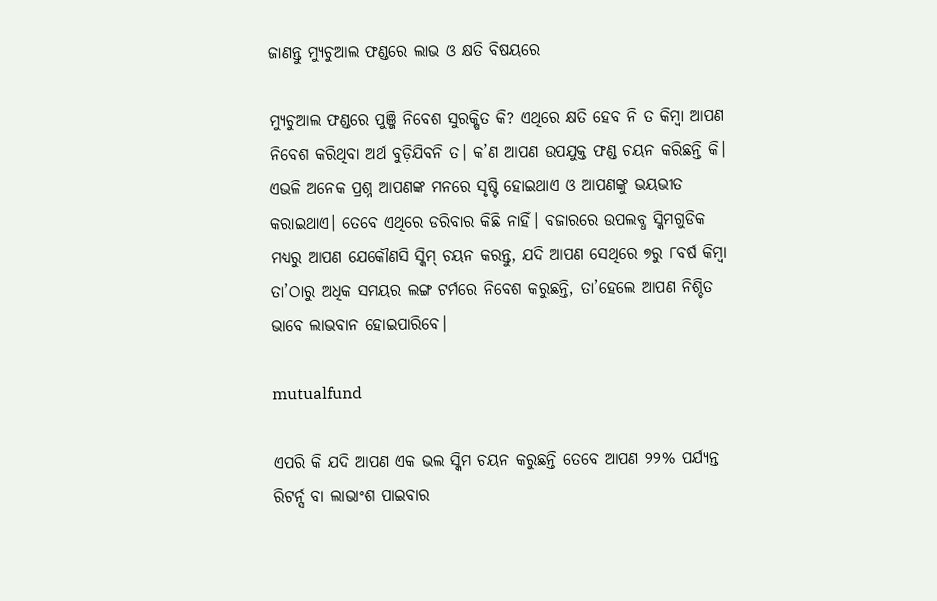ଜାଣନ୍ତୁ ମ୍ୟୁଚୁଆଲ ଫଣ୍ଡରେ ଲାଭ ଓ କ୍ଷତି ବିଷୟରେ

ମ୍ୟୁଚୁଆଲ ଫଣ୍ଡରେ ପୁଞ୍ଜି ନିବେଶ ସୁରକ୍ଷିତ କି? ଏଥିରେ କ୍ଷତି ହେବ ନି ତ କିମ୍ବା ଆପଣ ନିବେଶ କରିଥିବା ଅର୍ଥ ବୁଡ଼ିଯିବନି ତ। କ’ଣ ଆପଣ ଉପଯୁକ୍ତ ଫଣ୍ଡ ଚୟନ କରିଛନ୍ତି କି। ଏଭଳି ଅନେକ ପ୍ରଶ୍ନ ଆପଣଙ୍କ ମନରେ ସୃଷ୍ଟି ହୋଇଥାଏ ଓ ଆପଣଙ୍କୁ ଭୟଭୀତ କରାଇଥାଏ। ତେବେ ଏଥିରେ ଡରିବାର କିଛି ନାହିଁ। ବଜାରରେ ଉପଲବ୍ଧ ସ୍କିମଗୁଡିକ ମଧ୍ୟରୁ ଆପଣ ଯେକୌଣସି ସ୍କିମ୍ ଚୟନ କରନ୍ତୁ, ଯଦି ଆପଣ ସେଥିରେ ୭ରୁ ୮ବର୍ଷ କିମ୍ବା ତା’ଠାରୁ ଅଧିକ ସମୟର ଲଙ୍ଗ ଟର୍ମରେ ନିବେଶ କରୁଛନ୍ତି, ତା’ହେଲେ ଆପଣ ନିଶ୍ଚିତ ଭାବେ ଲାଭବାନ ହୋଇପାରିବେ।

mutualfund

ଏପରି କି ଯଦି ଆପଣ ଏକ ଭଲ ସ୍କିମ ଚୟନ କରୁଛନ୍ତି ତେବେ ଆପଣ ୨୨% ପର୍ଯ୍ୟନ୍ତ ରିଟର୍ନ୍ସ ବା ଲାଭାଂଶ ପାଇବାର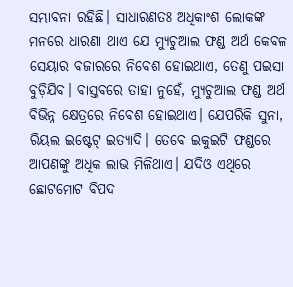ସମ୍ଭାବନା ରହିଛି। ସାଧାରଣତଃ ଅଧିକାଂଶ ଲୋକଙ୍କ ମନରେ ଧାରଣା ଥାଏ ଯେ ମ୍ୟୁଚୁଆଲ ଫଣ୍ଡ ଅର୍ଥ କେବଳ ସେୟାର ବଜାରରେ ନିବେଶ ହୋଇଥାଏ, ତେଣୁ ପଇସା ବୁଡ଼ିଯିବ। ବାସ୍ତବରେ ତାହା ନୁହେଁ, ମ୍ୟୁଚୁଆଲ ଫଣ୍ଡ ଅର୍ଥ ବିଭିନ୍ନ କ୍ଷେତ୍ରରେ ନିବେଶ ହୋଇଥାଏ। ଯେପରିକି ସୁନା, ରିୟଲ ଇଷ୍ଟେଟ୍ ଇତ୍ୟାଦି। ତେବେ ଇକୁଇଟି ଫଣ୍ଡରେ ଆପଣଙ୍କୁ ଅଧିକ ଲାଭ ମିଳିଥାଏ। ଯଦିଓ ଏଥିରେ ଛୋଟମୋଟ ବିପଦ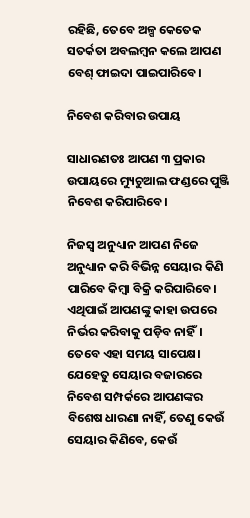ରହିଛି, ତେବେ ଅଳ୍ପ କେତେକ ସତର୍କତା ଅବଲମ୍ବନ କଲେ ଆପଣ ବେଶ୍ ଫାଇଦା ପାଇପାରିବେ।

ନିବେଶ କରିବାର ଉପାୟ

ସାଧାରଣତଃ ଆପଣ ୩ ପ୍ରକାର ଉପାୟରେ ମ୍ୟୁଚୁଆଲ ଫଣ୍ଡରେ ପୁଞ୍ଜି ନିବେଶ କରିପାରିବେ।

ନିଜସ୍ୱ ଅନୁଧ୍ୟାନ ଆପଣ ନିଜେ ଅନୁଧ୍ୟାନ କରି ବିଭିନ୍ନ ସେୟାର କିଣି ପାରିବେ କିମ୍ବା ବିକ୍ରି କରିପାରିବେ। ଏଥିପାଇଁ ଆପଣଙ୍କୁ କାହା ଉପରେ ନିର୍ଭର କରିବାକୁ ପଡ଼ିବ ନାହିଁ। ତେବେ ଏହା ସମୟ ସାପେକ୍ଷ। ଯେହେତୁ ସେୟାର ବଜାରରେ ନିବେଶ ସମ୍ପର୍କରେ ଆପଣଙ୍କର ବିଶେଷ ଧାରଣା ନାହିଁ, ତେଣୁ କେଉଁ ସେୟାର କିଣିବେ, କେଉଁ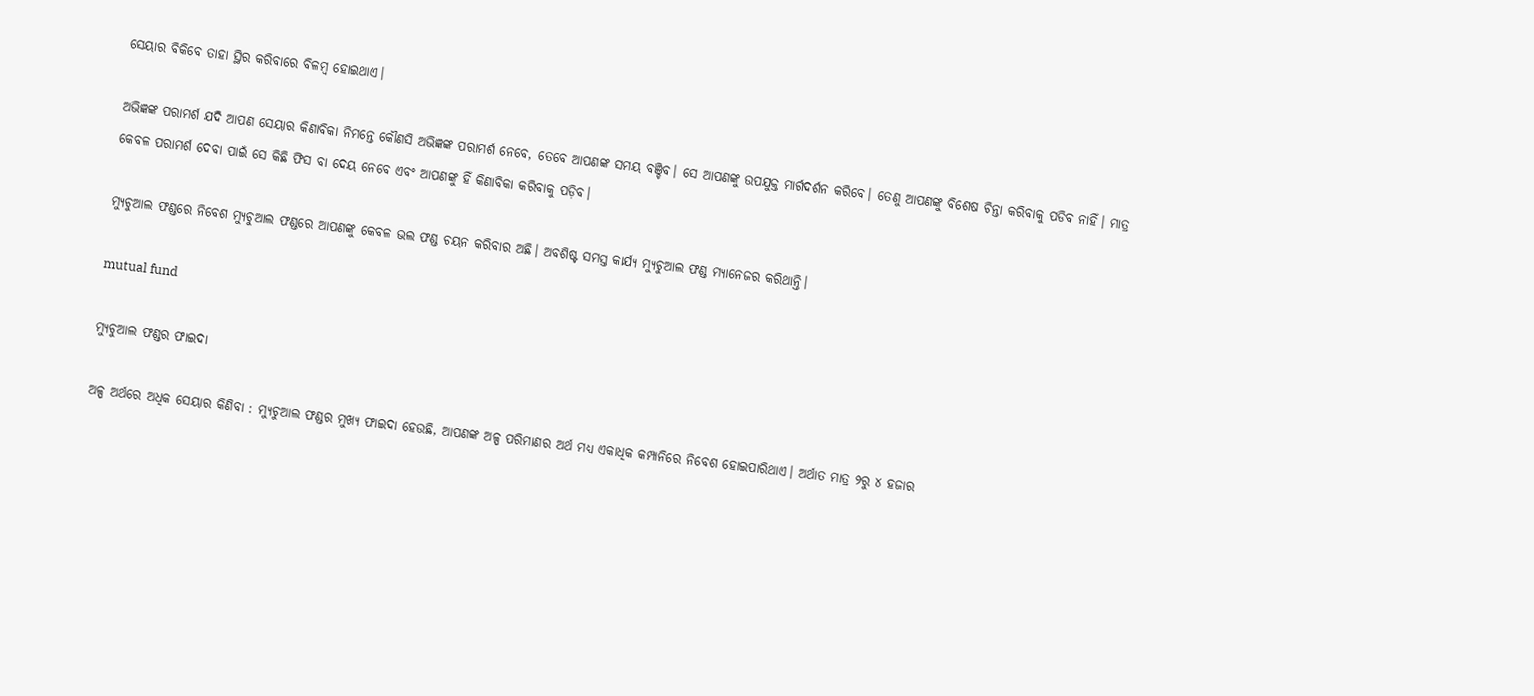ସେୟାର ବିକିବେ ତାହା ସ୍ଥିର କରିବାରେ ବିଳମ୍ବ ହୋଇଥାଏ।

ଅଭିଜ୍ଞଙ୍କ ପରାମର୍ଶ ଯଦି ଆପଣ ସେୟାର କିଣାବିକା ନିମନ୍ତେ କୌଣସି ଅଭିଜ୍ଞଙ୍କ ପରାମର୍ଶ ନେବେ, ତେବେ ଆପଣଙ୍କ ସମୟ ବଞ୍ଚିବ। ସେ ଆପଣଙ୍କୁ ଉପଯୁକ୍ତ ମାର୍ଗଦର୍ଶନ କରିବେ। ତେଣୁ ଆପଣଙ୍କୁ ବିଶେଷ ଚିନ୍ତା କରିବାକୁ ପଡିବ ନାହିଁ। ମାତ୍ର କେବଳ ପରାମର୍ଶ ଦେବା ପାଇଁ ସେ କିଛି ଫିସ ବା ଦେୟ ନେବେ ଏବଂ ଆପଣଙ୍କୁ ହିଁ କିଣାବିକା କରିବାକୁ ପଡ଼ିବ।

ମ୍ୟୁଚୁଆଲ ଫଣ୍ଡରେ ନିବେଶ ମ୍ୟୁଚୁଆଲ ଫଣ୍ଡରେ ଆପଣଙ୍କୁ କେବଳ ଭଲ ଫଣ୍ଡ ଚୟନ କରିବାର ଅଛି। ଅବଶିଷ୍ଟ ସମସ୍ତ କାର୍ଯ୍ୟ ମ୍ୟୁଚୁଆଲ ଫଣ୍ଡ ମ୍ୟାନେଜର କରିଥାନ୍ତି।

mutual fund

ମ୍ୟୁଚୁଆଲ ଫଣ୍ଡର ଫାଇଦା

ଅଳ୍ପ ଅର୍ଥରେ ଅଧିକ ସେୟାର କିଣିବା : ମ୍ୟୁଚୁଆଲ ଫଣ୍ଡର ମୁଖ୍ୟ ଫାଇଦା ହେଉଛି, ଆପଣଙ୍କ ଅଳ୍ପ ପରିମାଣର ଅର୍ଥ ମଧ୍ୟ ଏକାଧିକ କମ୍ପାନିରେ ନିବେଶ ହୋଇପାରିଥାଏ। ଅର୍ଥାତ ମାତ୍ର ୨ରୁ ୪ ହଜାର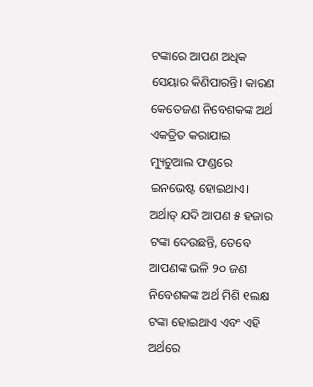ଟଙ୍କାରେ ଆପଣ ଅଧିକ ସେୟାର କିଣିପାରନ୍ତି। କାରଣ କେତେଜଣ ନିବେଶକଙ୍କ ଅର୍ଥ ଏକତ୍ରିତ କରାଯାଇ ମ୍ୟୁଚୁଆଲ ଫଣ୍ଡରେ ଇନଭେଷ୍ଟ ହୋଇଥାଏ। ଅର୍ଥାତ୍ ଯଦି ଆପଣ ୫ ହଜାର ଟଙ୍କା ଦେଉଛନ୍ତି, ତେବେ ଆପଣଙ୍କ ଭଳି ୨୦ ଜଣ ନିବେଶକଙ୍କ ଅର୍ଥ ମିଶି ୧ଲକ୍ଷ ଟଙ୍କା ହୋଇଥାଏ ଏବଂ ଏହି ଅର୍ଥରେ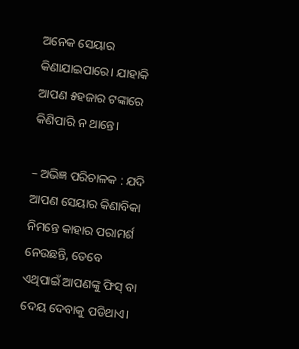ଅନେକ ସେୟାର କିଣାଯାଇପାରେ। ଯାହାକି ଆପଣ ୫ହଜାର ଟଙ୍କାରେ କିଣିପାରି ନ ଥାନ୍ତେ।

– ଅଭିଜ୍ଞ ପରିଚାଳକ : ଯଦି ଆପଣ ସେୟାର କିଣାବିକା ନିମନ୍ତେ କାହାର ପରାମର୍ଶ ନେଉଛନ୍ତି, ତେବେ ଏଥିପାଇଁ ଆପଣଙ୍କୁ ଫିସ୍ ବା ଦେୟ ଦେବାକୁ ପଡିଥାଏ।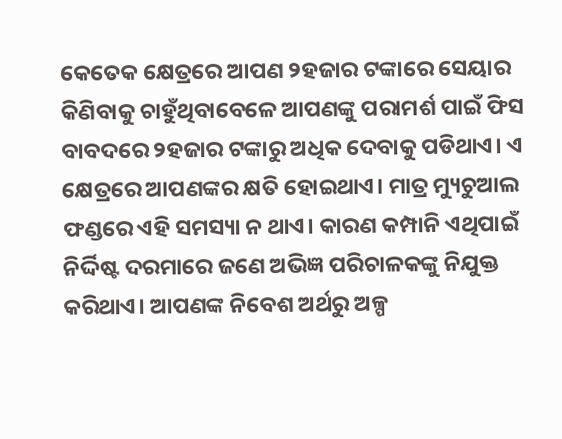କେତେକ କ୍ଷେତ୍ରରେ ଆପଣ ୨ହଜାର ଟଙ୍କାରେ ସେୟାର କିଣିବାକୁ ଚାହୁଁଥିବାବେଳେ ଆପଣଙ୍କୁ ପରାମର୍ଶ ପାଇଁ ଫିସ ବାବଦରେ ୨ହଜାର ଟଙ୍କାରୁ ଅଧିକ ଦେବାକୁ ପଡିଥାଏ। ଏ କ୍ଷେତ୍ରରେ ଆପଣଙ୍କର କ୍ଷତି ହୋଇଥାଏ। ମାତ୍ର ମ୍ୟୁଚୁଆଲ ଫଣ୍ଡରେ ଏହି ସମସ୍ୟା ନ ଥାଏ। କାରଣ କମ୍ପାନି ଏଥିପାଇଁ ନିର୍ଦ୍ଦିଷ୍ଟ ଦରମାରେ ଜଣେ ଅଭିଜ୍ଞ ପରିଚାଳକଙ୍କୁ ନିଯୁକ୍ତ କରିଥାଏ। ଆପଣଙ୍କ ନିବେଶ ଅର୍ଥରୁ ଅଳ୍ପ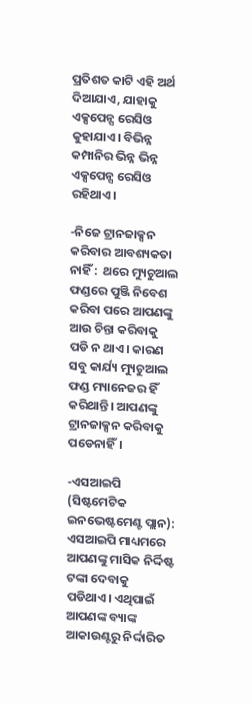ପ୍ରତିଶତ କାଟି ଏହି ଅର୍ଥ ଦିଆଯାଏ, ଯାହାକୁ ଏକ୍ସପେନ୍ସ ରେସିଓ କୁହାଯାଏ। ବିଭିନ୍ନ କମ୍ପାନିର ଭିନ୍ନ ଭିନ୍ନ ଏକ୍ସପେନ୍ସ ରେସିଓ ରହିଥାଏ।

-ନିଜେ ଟ୍ରାନଜାକ୍ସନ କରିବାର ଆବଶ୍ୟକତା ନାହିଁ :  ଥରେ ମ୍ୟୁଚୁଆଲ ଫଣ୍ଡରେ ପୁଞ୍ଜି ନିବେଶ କରିବା ପରେ ଆପଣଙ୍କୁ ଆଉ ଚିନ୍ତା କରିବାକୁ ପଡି ନ ଥାଏ। କାରଣ ସବୁ କାର୍ଯ୍ୟ ମ୍ୟୁଚୁଆଲ ଫଣ୍ଡ ମ୍ୟାନେଜର ହିଁ କରିଥାନ୍ତି। ଆପଣଙ୍କୁ ଟ୍ରାନଜାକ୍ସନ କରିବାକୁ ପଡେନାହିଁ।

-ଏସଆଇପି (ସିଷ୍ଟମେଟିକ ଇନଭେଷ୍ଟମେଣ୍ଟ ପ୍ଲାନ):  ଏସଆଇପି ମାଧ୍ୟମରେ ଆପଣଙ୍କୁ ମାସିକ ନିର୍ଦ୍ଦିଷ୍ଟ ଟଙ୍କା ଦେବାକୁ ପଡିଥାଏ। ଏଥିପାଇଁ ଆପଣଙ୍କ ବ୍ୟାଙ୍କ ଆକାଉଣ୍ଟରୁ ନିର୍ଦ୍ଦାରିତ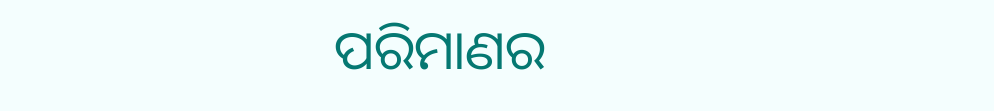ପରିମାଣର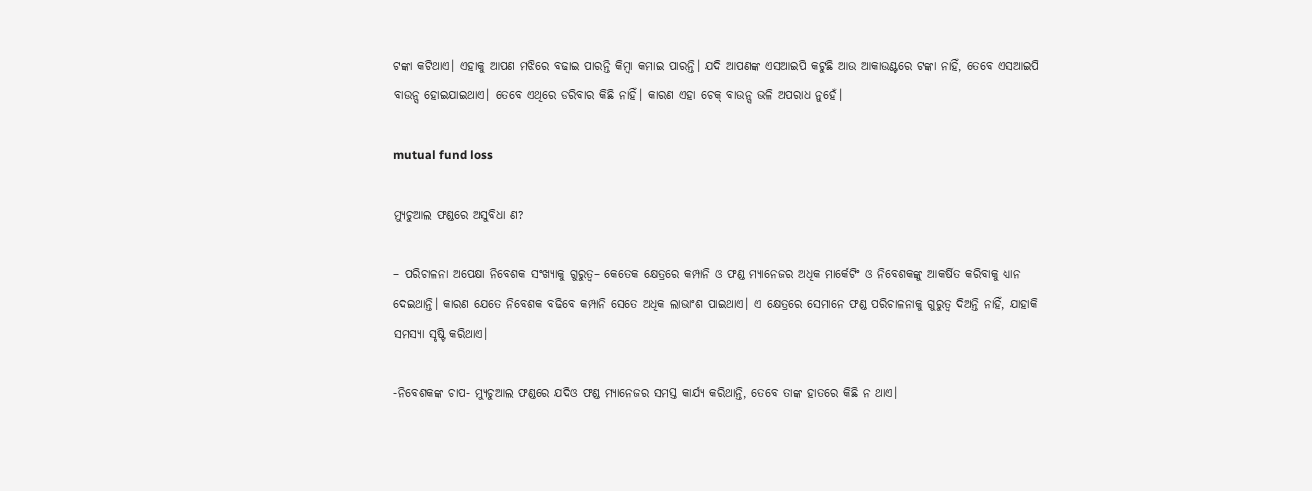ଟଙ୍କା କଟିଥାଏ। ଏହାକୁ ଆପଣ ମଝିରେ ବଢାଇ ପାରନ୍ତି କିମ୍ବା କମାଇ ପାରନ୍ତି। ଯଦି ଆପଣଙ୍କ ଏସଆଇପି କଟୁଛି ଆଉ ଆକାଉଣ୍ଟରେ ଟଙ୍କା ନାହିଁ, ତେବେ ଏସଆଇପି ବାଉନ୍ସ ହୋଇଯାଇଥାଏ। ତେବେ ଏଥିରେ ଡରିବାର କିଛି ନାହିଁ। କାରଣ ଏହା ଚେକ୍ ବାଉନ୍ସ ଭଳି ଅପରାଧ ନୁହେଁ।

mutual fund loss

ମ୍ୟୁଚୁଆଲ ଫଣ୍ଡରେ ଅସୁବିଧା ଣ?

– ପରିଚାଳନା ଅପେକ୍ଷା ନିବେଶକ ସଂଖ୍ୟାକୁ ଗୁରୁତ୍ୱ– କେତେକ କ୍ଷେତ୍ରରେ କମ୍ପାନି ଓ ଫଣ୍ଡ ମ୍ୟାନେଜର ଅଧିକ ମାର୍କେଟିଂ ଓ ନିବେଶକଙ୍କୁ ଆକର୍ଷିତ କରିବାକୁ ଧ୍ୟାନ ଦେଇଥାନ୍ତି। କାରଣ ଯେତେ ନିବେଶକ ବଢିବେ କମ୍ପାନି ସେତେ ଅଧିକ ଲାଭାଂଶ ପାଇଥାଏ। ଏ କ୍ଷେତ୍ରରେ ସେମାନେ ଫଣ୍ଡ ପରିଚାଳନାକୁ ଗୁରୁତ୍ୱ ଦିଅନ୍ତି ନାହିଁ, ଯାହାକି ସମସ୍ୟା ସୃଷ୍ଟି କରିଥାଏ।

-ନିବେଶକଙ୍କ ଚାପ- ମ୍ୟୁଚୁଆଲ ଫଣ୍ଡରେ ଯଦିଓ ଫଣ୍ଡ ମ୍ୟାନେଜର ସମସ୍ତ କାର୍ଯ୍ୟ କରିଥାନ୍ତି, ତେବେ ତାଙ୍କ ହାତରେ କିଛି ନ ଥାଏ।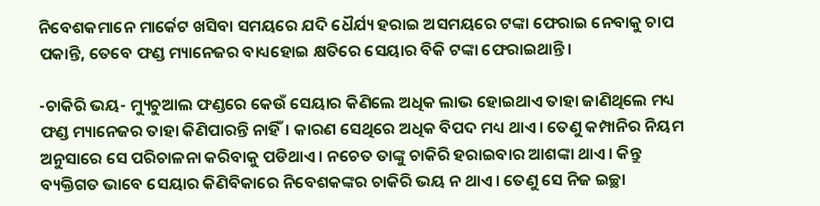ନିବେଶକମାନେ ମାର୍କେଟ ଖସିବା ସମୟରେ ଯଦି ଧୈର୍ଯ୍ୟ ହରାଇ ଅସମୟରେ ଟଙ୍କା ଫେରାଇ ନେବାକୁ ଚାପ ପକାନ୍ତି, ତେବେ ଫଣ୍ଡ ମ୍ୟାନେଜର ବାଧ୍ୟହୋଇ କ୍ଷତିରେ ସେୟାର ବିକି ଟଙ୍କା ଫେରାଇଥାନ୍ତି।

-ଚାକିରି ଭୟ- ମ୍ୟୁଚୁଆଲ ଫଣ୍ଡରେ କେଉଁ ସେୟାର କିଣିଲେ ଅଧିକ ଲାଭ ହୋଇଥାଏ ତାହା ଜାଣିଥିଲେ ମଧ୍ୟ ଫଣ୍ଡ ମ୍ୟାନେଜର ତାହା କିଣିପାରନ୍ତି ନାହିଁ। କାରଣ ସେଥିରେ ଅଧିକ ବିପଦ ମଧ୍ୟ ଥାଏ। ତେଣୁ କମ୍ପାନିର ନିୟମ ଅନୁସାରେ ସେ ପରିଚାଳନା କରିବାକୁ ପଡିଥାଏ। ନଚେତ ତାଙ୍କୁ ଚାକିରି ହରାଇବାର ଆଶଙ୍କା ଥାଏ। କିନ୍ତୁ ବ୍ୟକ୍ତିଗତ ଭାବେ ସେୟାର କିଣିବିକାରେ ନିବେଶକଙ୍କର ଚାକିରି ଭୟ ନ ଥାଏ। ତେଣୁ ସେ ନିଜ ଇଚ୍ଛା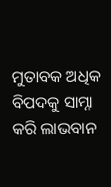ମୁତାବକ ଅଧିକ ବିପଦକୁ ସାମ୍ନା କରି ଲାଭବାନ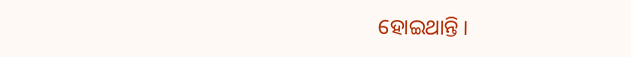ହୋଇଥାନ୍ତି।